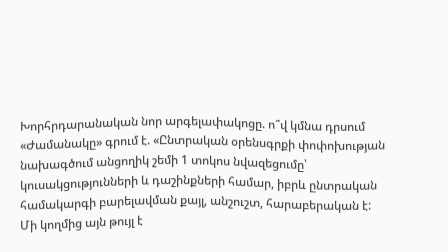Խորհրդարանական նոր արգելափակոցը. ո՞վ կմնա դրսում
«Ժամանակը» գրում է. «Ընտրական օրենսգրքի փոփոխության նախագծում անցողիկ շեմի 1 տոկոս նվազեցումը՝ կուսակցությունների և դաշինքների համար, իբրև ընտրական համակարգի բարելավման քայլ, անշուշտ, հարաբերական է: Մի կողմից այն թույլ է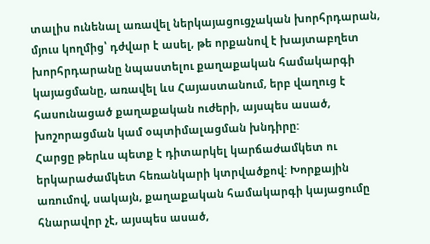տալիս ունենալ առավել ներկայացուցչական խորհրդարան, մյուս կողմից՝ դժվար է ասել, թե որքանով է խայտաբղետ խորհրդարանը նպաստելու քաղաքական համակարգի կայացմանը, առավել ևս Հայաստանում, երբ վաղուց է հասունացած քաղաքական ուժերի, այսպես ասած, խոշորացման կամ օպտիմալացման խնդիրը:
Հարցը թերևս պետք է դիտարկել կարճաժամկետ ու երկարաժամկետ հեռանկարի կտրվածքով: Խորքային առումով, սակայն, քաղաքական համակարգի կայացումը հնարավոր չէ, այսպես ասած,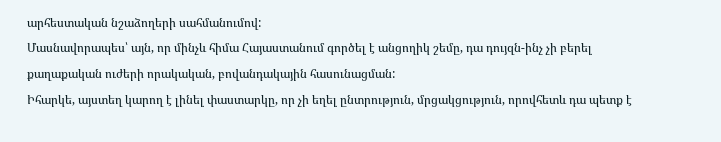արհեստական նշաձողերի սահմանումով:
Մասնավորապես՝ այն, որ մինչև հիմա Հայաստանում գործել է անցողիկ շեմը, դա դույզն-ինչ չի բերել քաղաքական ուժերի որակական, բովանդակային հասունացման:
Իհարկե, այստեղ կարող է լինել փաստարկը, որ չի եղել ընտրություն, մրցակցություն, որովհետև դա պետք է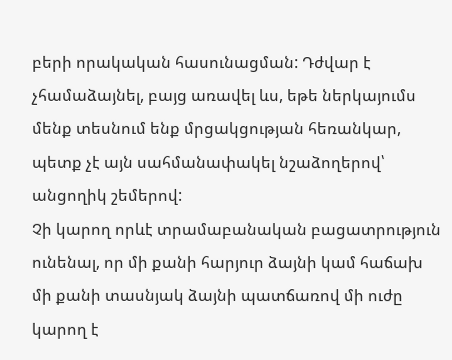բերի որակական հասունացման: Դժվար է չհամաձայնել, բայց առավել ևս, եթե ներկայումս մենք տեսնում ենք մրցակցության հեռանկար, պետք չէ այն սահմանափակել նշաձողերով՝ անցողիկ շեմերով:
Չի կարող որևէ տրամաբանական բացատրություն ունենալ, որ մի քանի հարյուր ձայնի կամ հաճախ մի քանի տասնյակ ձայնի պատճառով մի ուժը կարող է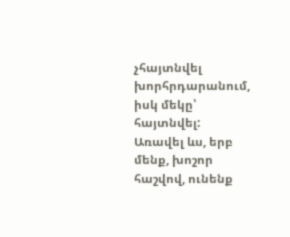չհայտնվել խորհրդարանում, իսկ մեկը՝ հայտնվել: Առավել ևս, երբ մենք, խոշոր հաշվով, ունենք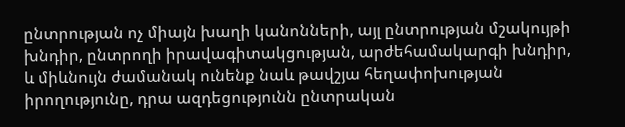ընտրության ոչ միայն խաղի կանոնների, այլ ընտրության մշակույթի խնդիր, ընտրողի իրավագիտակցության, արժեհամակարգի խնդիր, և միևնույն ժամանակ ունենք նաև թավշյա հեղափոխության իրողությունը, դրա ազդեցությունն ընտրական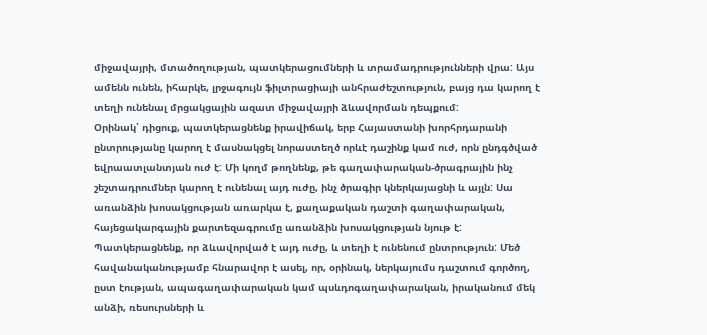միջավայրի, մտածողության, պատկերացումների և տրամադրությունների վրա: Այս ամենն ունեն, իհարկե, լրջագույն ֆիլտրացիայի անհրաժեշտություն, բայց դա կարող է տեղի ունենալ մրցակցային ազատ միջավայրի ձևավորման դեպքում:
Օրինակ՝ դիցուք, պատկերացնենք իրավիճակ, երբ Հայաստանի խորհրդարանի ընտրությանը կարող է մասնակցել նորաստեղծ որևէ դաշինք կամ ուժ, որն ընդգծված եվրաատլանտյան ուժ է: Մի կողմ թողնենք, թե գաղափարական-ծրագրային ինչ շեշտադրումներ կարող է ունենալ այդ ուժը, ինչ ծրագիր կներկայացնի և այլն: Սա առանձին խոսակցության առարկա է, քաղաքական դաշտի գաղափարական, հայեցակարգային քարտեզագրումը առանձին խոսակցության նյութ է: Պատկերացնենք, որ ձևավորված է այդ ուժը, և տեղի է ունենում ընտրություն: Մեծ հավանականությամբ հնարավոր է ասել, որ, օրինակ, ներկայումս դաշտում գործող, ըստ էության, ապագաղափարական կամ պսևդոգաղափարական, իրականում մեկ անձի, ռեսուրսների և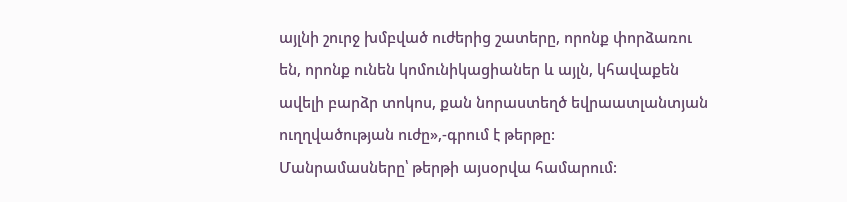այլնի շուրջ խմբված ուժերից շատերը, որոնք փորձառու են, որոնք ունեն կոմունիկացիաներ և այլն, կհավաքեն ավելի բարձր տոկոս, քան նորաստեղծ եվրաատլանտյան ուղղվածության ուժը»,-գրում է թերթը:
Մանրամասները՝ թերթի այսօրվա համարում: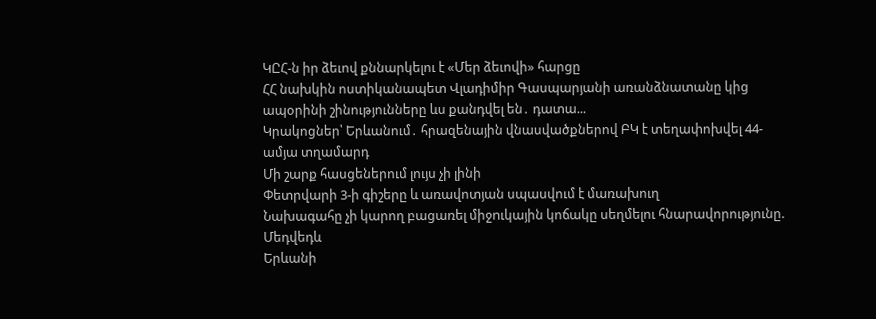ԿԸՀ-ն իր ձեւով քննարկելու է «Մեր ձեւովի» հարցը
ՀՀ նախկին ոստիկանապետ Վլադիմիր Գասպարյանի առանձնատանը կից ապօրինի շինությունները ևս քանդվել են․ դատա...
Կրակոցներ՝ Երևանում․ հրազենային վնասվածքներով ԲԿ է տեղափոխվել 44-ամյա տղամարդ
Մի շարք հասցեներում լույս չի լինի
Փետրվարի 3-ի գիշերը և առավոտյան սպասվում է մառախուղ
Նախագահը չի կարող բացառել միջnւկային կոճակը սեղմելու հնարավորությունը. Մեդվեդև
Երևանի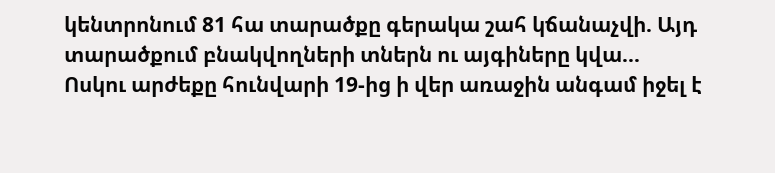կենտրոնում 81 հա տարածքը գերակա շահ կճանաչվի. Այդ տարածքում բնակվողների տներն ու այգիները կվա...
Ոսկու արժեքը հունվարի 19-ից ի վեր առաջին անգամ իջել է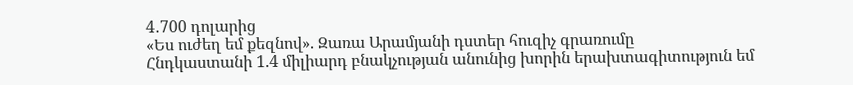4․700 դոլարից
«Ես ուժեղ եմ քեզնով». Զառա Արամյանի դստեր հուզիչ գրառումը
Հնդկաստանի 1.4 միլիարդ բնակչության անունից խորին երախտագիտություն եմ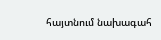հայտնում նախագահ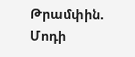Թրամփին. Մոդի